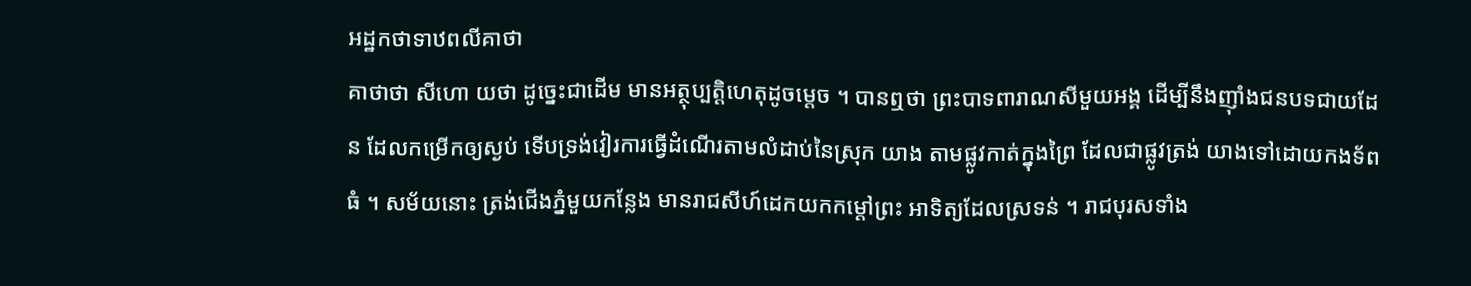អដ្ឋកថាទាឋពលីគាថា
គាថាថា សីហោ យថា ដូច្នេះជាដើម មានអត្ថុប្បត្តិហេតុដូចម្តេច ។ បានឮថា ព្រះបាទពារាណសីមួយអង្គ ដើម្បីនឹងញ៉ាំងជនបទជាយដែន ដែលកម្រើកឲ្យស្ងប់ ទើបទ្រង់វៀរការធ្វើដំណើរតាមលំដាប់នៃស្រុក យាង តាមផ្លូវកាត់ក្នុងព្រៃ ដែលជាផ្លូវត្រង់ យាងទៅដោយកងទ័ពធំ ។ សម័យនោះ ត្រង់ជើងភ្នំមួយកន្លែង មានរាជសីហ៍ដេកយកកម្តៅព្រះ អាទិត្យដែលស្រទន់ ។ រាជបុរសទាំង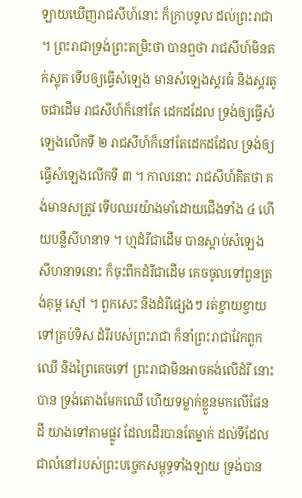ឡាយឃើញរាជសីហ៍នោះ ក៏ក្រាបទូល ដល់ព្រះរាជា ។ ព្រះរាជាទ្រង់ព្រះតម្រិះថា បានឮថា រាជសីហ៍មិនតក់ស្លុត ទើបឲ្យធ្វើសំឡេង មានសំឡេងស្គរធំ និងស្គរតូចជាដើម រាជសីហ៍ក៏នៅតែ ដេកដដែល ទ្រង់ឲ្យធ្វើសំឡេងលើកទី ២ រាជសីហ៍ក៏នៅតែដេកដដែល ទ្រង់ឲ្យធ្វើសំឡេងលើកទី ៣ ។ កាលនោះ រាជសីហ៍គិតថា គង់មានសត្រូវ ទើបឈរយ៉ាងមាំដោយជើងទាំង ៤ ហើយបន្លឺសីហនាទ ។ ហ្មដំរីជាដើម បានស្តាប់សំឡេងសីហនាទនោះ ក៏ចុះពីកដំរីជាដើម គេចចូលទៅពួនត្រង់គុម្ព ស្មៅ ។ ពួកសេះ និងដំរីផ្សេងៗ រត់ខ្ចាយខ្ចាយទៅគ្រប់ទិស ដំរីរបស់ព្រះរាជា ក៏នាំព្រះរាជាវែកពួកឈើ និងព្រៃគេចទៅ ព្រះរាជាមិនអាចគង់លើដំរី នោះបាន ទ្រង់តោងមែកឈើ ហើយទម្លាក់ខ្លួនមកលើផែនដី យាងទៅតាមផ្លូវ ដែលដើរបានតែម្នាក់ ដល់ទីដែលជាលំនៅរបស់ព្រះបច្ចេកសម្ពុទ្ធទាំងឡាយ ទ្រង់បាន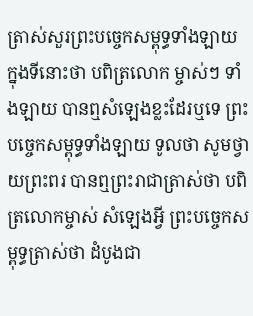ត្រាស់សួរព្រះបច្ចេកសម្ពុទ្ធទាំងឡាយ ក្នុងទីនោះថា បពិត្រលោក ម្ចាស់ៗ ទាំងឡាយ បានឮសំឡេងខ្លះដែរឬទេ ព្រះបច្ចេកសម្ពុទ្ធទាំងឡាយ ទូលថា សូមថ្វាយព្រះពរ បានឮព្រះរាជាត្រាស់ថា បពិត្រលោកម្ចាស់ សំឡេងអ្វី ព្រះបច្ចេកសម្ពុទ្ធត្រាស់ថា ដំបូងជា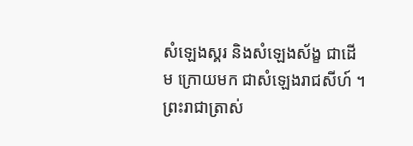សំឡេងស្គរ និងសំឡេងស័ង្ខ ជាដើម ក្រោយមក ជាសំឡេងរាជសីហ៍ ។ ព្រះរាជាត្រាស់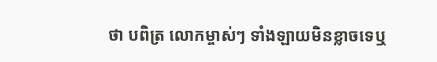ថា បពិត្រ លោកម្ចាស់ៗ ទាំងឡាយមិនខ្លាចទេឬ